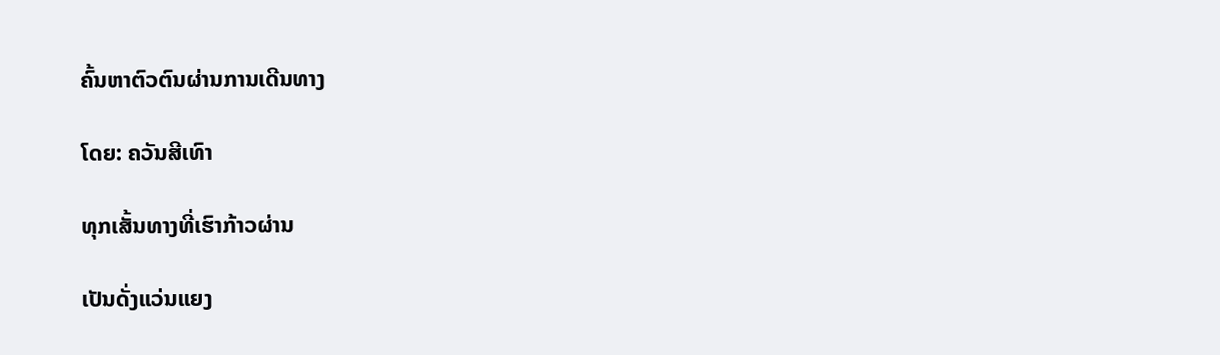ຄົ້ນຫາຕົວຕົນຜ່ານການເດີນທາງ

ໂດຍ: ຄວັນສີເທົາ

ທຸກເສັ້ນທາງທີ່ເຮົາກ້າວຜ່ານ

ເປັນດັ່ງແວ່ນແຍງ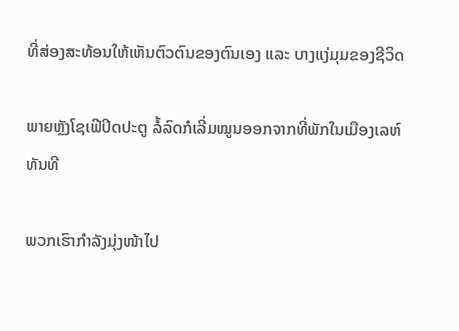ທີ່ສ່ອງສະທ້ອນໃຫ້ເຫັນຕົວຕົນຂອງຕົນເອງ ແລະ ບາງແງ່ມຸມຂອງຊີວິດ

ພາຍຫຼັງໂຊເຟີປິດປະຕູ ລໍ້ລົດກໍເລີ່ມໝູນອອກຈາກທີ່ພັກໃນເມືອງເລຫ໌ທັນທີ

ພວກເຮົາກຳລັງມຸ່ງໜ້າໄປ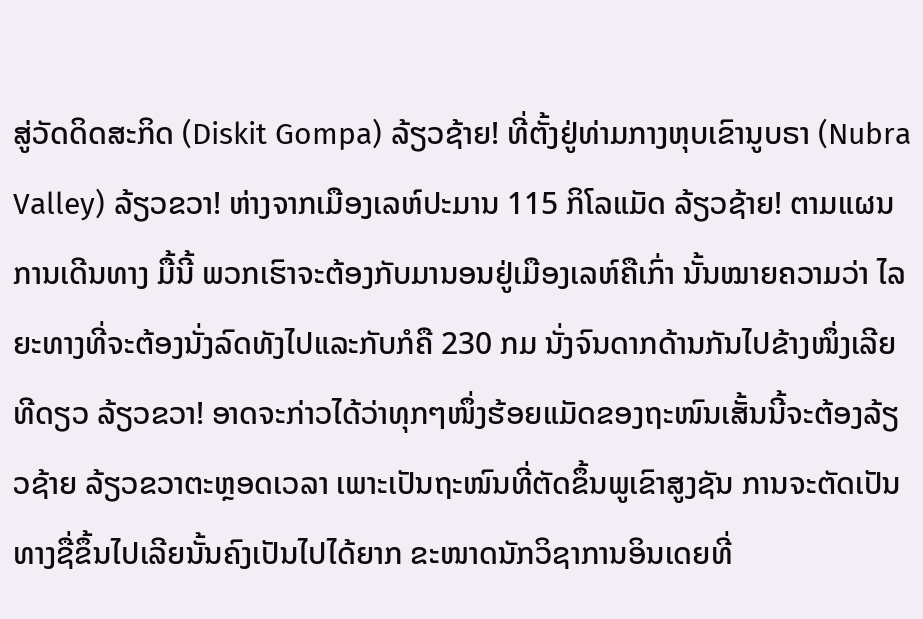ສູ່ວັດດິດສະກິດ (Diskit Gompa) ລ້ຽວຊ້າຍ! ທີ່ຕັ້ງຢູ່ທ່າມກາງຫຸບເຂົານູບຣາ (Nubra Valley) ລ້ຽວຂວາ! ຫ່າງຈາກເມືອງເລຫ໌ປະມານ 115 ກິໂລແມັດ ລ້ຽວຊ້າຍ! ຕາມແຜນການເດີນທາງ ມື້ນີ້ ພວກເຮົາຈະຕ້ອງກັບມານອນຢູ່ເມືອງເລຫ໌ຄືເກົ່າ ນັ້ນໝາຍຄວາມວ່າ ໄລຍະທາງທີ່ຈະຕ້ອງນັ່ງລົດທັງໄປແລະກັບກໍຄື 230 ກມ ນັ່ງຈົນດາກດ້ານກັນໄປຂ້າງໜຶ່ງເລີຍທີດຽວ ລ້ຽວຂວາ! ອາດຈະກ່າວໄດ້ວ່າທຸກໆໜຶ່ງຮ້ອຍແມັດຂອງຖະໜົນເສັ້ນນີ້ຈະຕ້ອງລ້ຽວຊ້າຍ ລ້ຽວຂວາຕະຫຼອດເວລາ ເພາະເປັນຖະໜົນທີ່ຕັດຂຶ້ນພູເຂົາສູງຊັນ ການຈະຕັດເປັນທາງຊື່ຂຶ້ນໄປເລີຍນັ້ນຄົງເປັນໄປໄດ້ຍາກ ຂະໜາດນັກວິຊາການອິນເດຍທີ່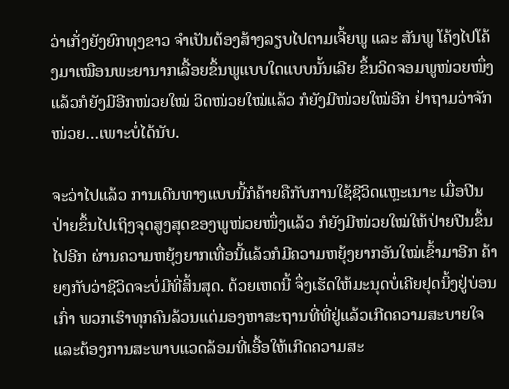ວ່າເກັ່ງຍັງຍົກທຸງຂາວ ຈຳເປັນຕ້ອງສ້າງລຽບໄປຕາມເຈີ້ຍພູ ແລະ ສັນພູ ໂຄ້ງໄປໂຄ້ງມາເໝືອນພະຍານາກເລື້ອຍຂຶ້ນພູແບບໃດແບບນັ້ນເລີຍ ຂຶ້ນວິດຈອມພູໜ່ວຍໜຶ່ງແລ້ວກໍຍັງມີອີກໜ່ວຍໃໝ່ ວິດໜ່ວຍໃໝ່ແລ້ວ ກໍຍັງມີໜ່ວຍໃໝ່ອີກ ຢ່າຖາມວ່າຈັກໜ່ວຍ…ເພາະບໍ່ໄດ້ນັບ.

ຈະວ່າໄປແລ້ວ ການເດີນທາງແບບນີ້ກໍຄ້າຍຄືກັບການໃຊ້ຊີວິດແຫຼະເນາະ ເມື່ອປີນປ່າຍຂຶ້ນໄປເຖິງຈຸດສູງສຸດຂອງພູໜ່ວຍໜຶ່ງແລ້ວ ກໍຍັງມີໜ່ວຍໃໝ່ໃຫ້ປ່າຍປີນຂຶ້ນໄປອີກ ຜ່ານຄວາມຫຍຸ້ງຍາກເທື່ອນີ້ແລ້ວກໍມີຄວາມຫຍຸ້ງຍາກອັນໃໝ່ເຂົ້າມາອີກ ຄ້າຍໆກັບວ່າຊີວິດຈະບໍ່ມີທີ່ສິ້ນສຸດ. ດ້ວຍເຫດນີ້ ຈຶ່ງເຮັດໃຫ້ມະນຸດບໍ່ເຄີຍຢຸດນິ້ງຢູ່ບ່ອນເກົ່າ ພວກເຮົາທຸກຄົນລ້ວນແຕ່ມອງຫາສະຖານທີ່ທີ່ຢູ່ແລ້ວເກີດຄວາມສະບາຍໃຈ ແລະຕ້ອງການສະພາບແວດລ້ອມທີ່ເອື້ອໃຫ້ເກີດຄວາມສະ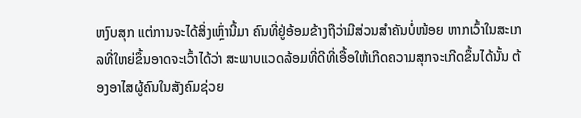ຫງົບສຸກ ແຕ່ການຈະໄດ້ສິ່ງເຫຼົ່ານີ້ມາ ຄົນທີ່ຢູ່ອ້ອມຂ້າງຖືວ່າມີສ່ວນສຳຄັນບໍ່ໜ້ອຍ ຫາກເວົ້າໃນສະເກລທີ່ໃຫຍ່ຂຶ້ນອາດຈະເວົ້າໄດ້ວ່າ ສະພາບແວດລ້ອມທີ່ດີທີ່ເອື້ອໃຫ້ເກີດຄວາມສຸກຈະເກີດຂຶ້ນໄດ້ນັ້ນ ຕ້ອງອາໄສຜູ້ຄົນໃນສັງຄົມຊ່ວຍ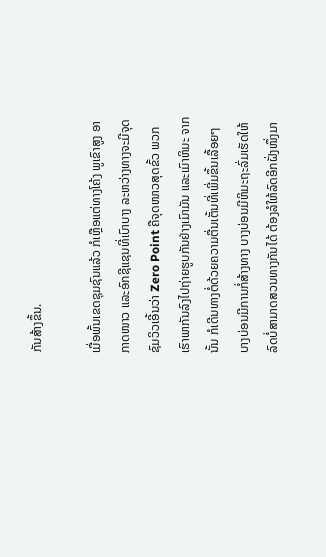ກັນສ້າງຂຶ້ນ.

ເມື່ອພົ້ນເຂດຊຸມຊົນແລ້ວ ກໍເຫຼືອແຕ່ທາງໂຄ້ງ ພູເຂົາສູງ ອາກາດໜາວ ແລະອົກຊີແຊນທີ່ເບົາບາງ ລະຫວ່າງທາງຈະມີຈຸດຊົມວິວເອີ້ນວ່າ Zero Point ຄືຈຸດໜາວສຸດຂົ້ວ ພວກເຮົາພາກັນລົງໄປຖ່າຍຮູບກັນຢ່າງເມົາມັນ ແລະເມົາຫິມະ ຈາກນັ້ນ ກໍເດີນທາງຕໍ່ດ້ວຍຄວາມຕື່ນເຕັ້ນທີ່ເພີ່ມຂຶ້ນເລື້ອຍໆ ບາງບ່ອນມີການກໍ່ສ້າງທາງ ບາງບ່ອນມີຫິມະຖະລົ່ມເຮັດໃຫ້ລົດບໍ່ສາມາດສວນທາງກັນໄດ້ ຕ້ອງລໍໃຫ້ລົດອີກຝັ່ງໜຶ່ງມາ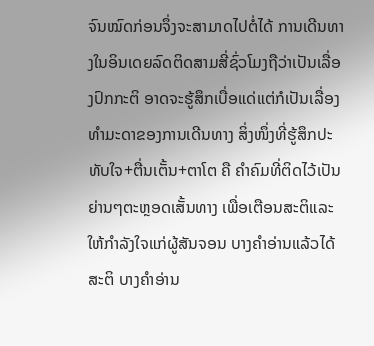ຈົນໝົດກ່ອນຈຶ່ງຈະສາມາດໄປຕໍ່ໄດ້ ການເດີນທາງໃນອິນເດຍລົດຕິດສາມສີ່ຊົ່ວໂມງຖືວ່າເປັນເລື່ອງປົກກະຕິ ອາດຈະຮູ້ສຶກເບື່ອແດ່ແຕ່ກໍເປັນເລື່ອງທຳມະດາຂອງການເດີນທາງ ສິ່ງໜຶ່ງທີ່ຮູ້ສຶກປະທັບໃຈ+ຕື່ນເຕັ້ນ+ຕາໂຕ ຄື ຄຳຄົມທີ່ຕິດໄວ້ເປັນຍ່ານໆຕະຫຼອດເສັ້ນທາງ ເພື່ອເຕືອນສະຕິແລະໃຫ້ກຳລັງໃຈແກ່ຜູ້ສັນຈອນ ບາງຄຳອ່ານແລ້ວໄດ້ສະຕິ ບາງຄຳອ່ານ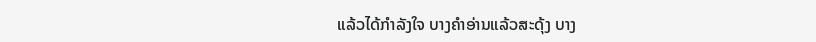ແລ້ວໄດ້ກຳລັງໃຈ ບາງຄຳອ່ານແລ້ວສະດຸ້ງ ບາງ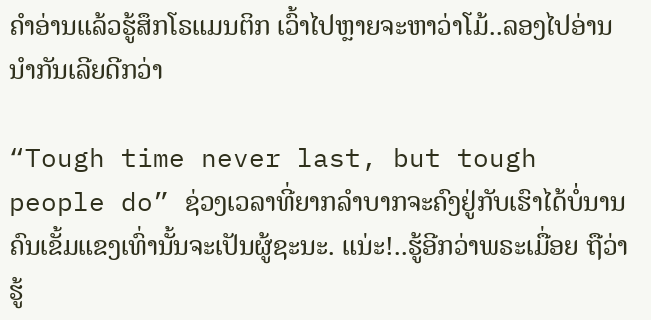ຄຳອ່ານແລ້ວຮູ້ສຶກໂຣແມນຕິກ ເວົ້າໄປຫຼາຍຈະຫາວ່າໂມ້..ລອງໄປອ່ານນຳກັນເລີຍດີກວ່າ

“Tough time never last, but tough people do” ຊ່ວງເວລາທີ່ຍາກລຳບາກຈະຄົງຢູ່ກັບເຮົາໄດ້ບໍ່ນານ ຄົນເຂັ້ມແຂງເທົ່ານັ້ນຈະເປັນຜູ້ຊະນະ. ແນ່ະ!..ຮູ້ອີກວ່າພຣະເມື່ອຍ ຖືວ່າຮູ້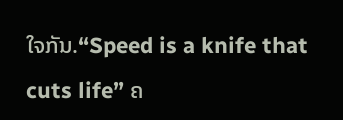ໃຈກັນ.“Speed is a knife that cuts life” ຄ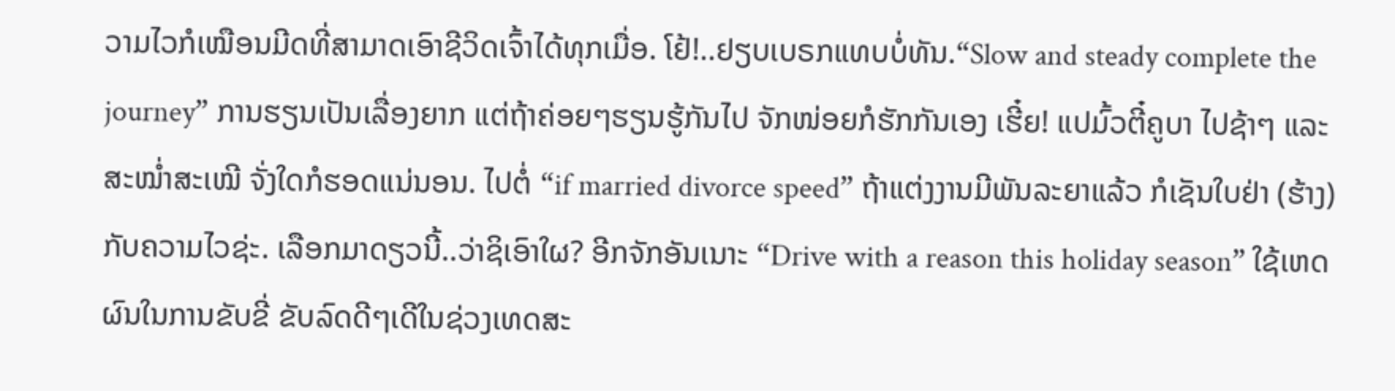ວາມໄວກໍເໝືອນມີດທີ່ສາມາດເອົາຊີວິດເຈົ້າໄດ້ທຸກເມື່ອ. ໂຢ້!..ຢຽບເບຣກແທບບໍ່ທັນ.“Slow and steady complete the journey” ການຮຽນເປັນເລື່ອງຍາກ ແຕ່ຖ້າຄ່ອຍໆຮຽນຮູ້ກັນໄປ ຈັກໜ່ອຍກໍຮັກກັນເອງ ເຮີ໋ຍ! ແປມົ້ວຕີ໋ຄູບາ ໄປຊ້າໆ ແລະ ສະໝໍ່າສະເໝີ ຈັ່ງໃດກໍຮອດແນ່ນອນ. ໄປຕໍ່ “if married divorce speed” ຖ້າແຕ່ງງານມີພັນລະຍາແລ້ວ ກໍເຊັນໃບຢ່າ (ຮ້າງ) ກັບຄວາມໄວຊ່ະ. ເລືອກມາດຽວນີ້..ວ່າຊິເອົາໃຜ? ອີກຈັກອັນເນາະ “Drive with a reason this holiday season” ໃຊ້ເຫດຜົນໃນການຂັບຂີ່ ຂັບລົດດີໆເດີໃນຊ່ວງເທດສະ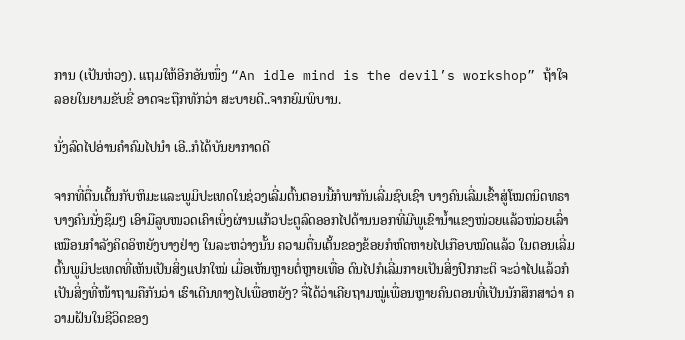ການ (ເປັນຫ່ວງ). ແຖມໃຫ້ອີກອັນໜຶ່ງ “An idle mind is the devil’s workshop” ຖ້າໃຈລອຍໃນຍາມຂັບຂີ່ ອາດຈະຖືກທັກວ່າ ສະບາຍດີ..ຈາກຍົມພິບານ.

ນັ່ງລົດໄປອ່ານຄຳຄົມໄປນຳ ເອີ..ກໍໄດ້ບັນຍາກາດດີ

ຈາກທີ່ຕື່ນເຕັ້ນກັບຫິມະແລະພູມິປະເທດໃນຊ່ວງເລີ່ມຕົ້ນຕອນນີ້ກໍພາກັນເລີ່ມຊົບເຊົາ ບາງຄົນເລີ່ມເຂົ້າສູ່ໂໝດນິດທຣາ ບາງຄົນນັ່ງຊຶມໆ ເອົາມືລູບໜວດເຄົາເບິ່ງຜ່ານແກ້ວປະຕູລົດອອກໄປດ້ານນອກທີ່ມີພູເຂົານ້ຳແຂງໜ່ວຍແລ້ວໜ່ວຍເລົ່າເໝືອນກຳລັງຄິດອິຫຍັງບາງຢ່າງ ໃນລະຫວ່າງນັ້ນ ຄວາມຕື່ນເຕັ້ນຂອງຂ້ອຍກໍຫົດຫາຍໄປເກືອບໝົດແລ້ວ ໃນຕອນເລີ່ມຕົ້ນພູມິປະເທດທີ່ເຫັນເປັນສິ່ງແປກໃໝ່ ເມື່ອເຫັນຫຼາຍຕໍ່ຫຼາຍເທື່ອ ດົນໄປກໍເລີ່ມກາຍເປັນສິ່ງປົກກະຕິ ຈະວ່າໄປແລ້ວກໍເປັນສິ່ງທີ່ໜ້າຖາມຄືກັນວ່າ ເຮົາເດີນທາງໄປເພື່ອຫຍັງ? ຈື່ໄດ້ວ່າເຄີຍຖາມໝູ່ເພື່ອນຫຼາຍຄົນຕອນທີ່ເປັນນັກສຶກສາວ່າ ຄວາມຝັນໃນຊີວິດຂອງ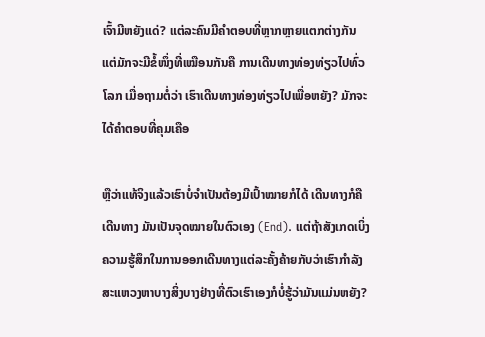ເຈົ້າມີຫຍັງແດ່? ແຕ່ລະຄົນມີຄຳຕອບທີ່ຫຼາກຫຼາຍແຕກຕ່າງກັນ ແຕ່ມັກຈະມີຂໍ້ໜຶ່ງທີ່ເໝືອນກັນຄື ການເດີນທາງທ່ອງທ່ຽວໄປທົ່ວໂລກ ເມື່ອຖາມຕໍ່ວ່າ ເຮົາເດີນທາງທ່ອງທ່ຽວໄປເພື່ອຫຍັງ? ມັກຈະໄດ້ຄຳຕອບທີ່ຄຸມເຄືອ

ຫຼືວ່າແທ້ຈິງແລ້ວເຮົາບໍ່ຈຳເປັນຕ້ອງມີເປົ້າໝາຍກໍໄດ້ ເດີນທາງກໍຄືເດີນທາງ ມັນເປັນຈຸດໝາຍໃນຕົວເອງ (End). ແຕ່ຖ້າສັງເກດເບິ່ງຄວາມຮູ້ສຶກໃນການອອກເດີນທາງແຕ່ລະຄັ້ງຄ້າຍກັບວ່າເຮົາກຳລັງສະແຫວງຫາບາງສິ່ງບາງຢ່າງທີ່ຕົວເຮົາເອງກໍບໍ່ຮູ້ວ່າມັນແມ່ນຫຍັງ?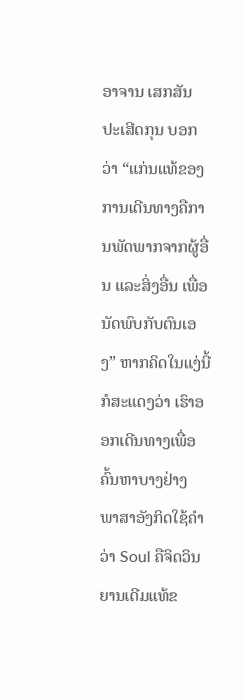ອາຈານ ເສກສັນ ປະເສີດກຸນ ບອກວ່າ “ແກ່ນແທ້ຂອງການເດີນທາງຄືການພັດພາກຈາກຜູ້ອື່ນ ແລະສິ່ງອື່ນ ເພື່ອນັດພົບກັບຕົນເອງ” ຫາກຄິດໃນແງ່ນີ້ກໍສະແດງວ່າ ເຮົາອອກເດີນທາງເພື່ອຄົ້ນຫາບາງຢ່າງ ພາສາອັງກິດໃຊ້ຄຳວ່າ Soul ຄືຈິດວິນຍານເດີມແທ້ຂ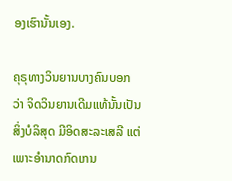ອງເຮົານັ້ນເອງ.

ຄຸຣຸທາງວິນຍານບາງຄົນບອກວ່າ ຈິດວິນຍານເດີມແທ້ນັ້ນເປັນສິ່ງບໍລິສຸດ ມີອິດສະລະເສລີ ແຕ່ເພາະອຳນາດກົດເກນ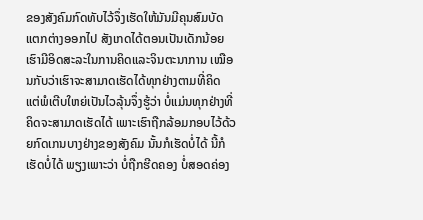ຂອງສັງຄົມກົດທັບໄວ້ຈຶ່ງເຮັດໃຫ້ມັນມີຄຸນສົມບັດແຕກຕ່າງອອກໄປ ສັງເກດໄດ້ຕອນເປັນເດັກນ້ອຍເຮົາມີອິດສະລະໃນການຄິດແລະຈິນຕະນາການ ເໝືອນກັບວ່າເຮົາຈະສາມາດເຮັດໄດ້ທຸກຢ່າງຕາມທີ່ຄິດ ແຕ່ພໍເຕີບໃຫຍ່ເປັນໄວລຸ້ນຈຶ່ງຮູ້ວ່າ ບໍ່ແມ່ນທຸກຢ່າງທີ່ຄິດຈະສາມາດເຮັດໄດ້ ເພາະເຮົາຖືກລ້ອມກອບໄວ້ດ້ວຍກົດເກນບາງຢ່າງຂອງສັງຄົມ ນັ້ນກໍເຮັດບໍ່ໄດ້ ນີ້ກໍເຮັດບໍ່ໄດ້ ພຽງເພາະວ່າ ບໍ່ຖືກຮີດຄອງ ບໍ່ສອດຄ່ອງ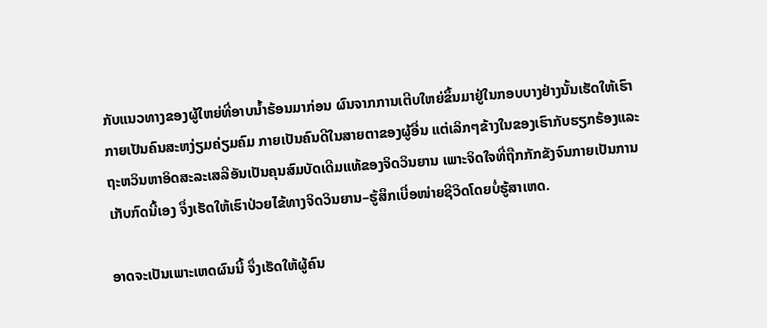ກັບແນວທາງຂອງຜູ້ໃຫຍ່ທີ່ອາບນ້ຳຮ້ອນມາກ່ອນ ຜົນຈາກການເຕີບໃຫຍ່ຂຶ້ນມາຢູ່ໃນກອບບາງຢ່າງນັ້ນເຮັດໃຫ້ເຮົາກາຍເປັນຄົນສະຫງ່ຽມຄ່ຽມຄົມ ກາຍເປັນຄົນດີໃນສາຍຕາຂອງຜູ້ອື່ນ ແຕ່ເລິກໆຂ້າງໃນຂອງເຮົາກັບຮຽກຮ້ອງແລະຖະຫວິນຫາອິດສະລະເສລີອັນເປັນຄຸນສົມບັດເດີມແທ້ຂອງຈິດວິນຍານ ເພາະຈິດໃຈທີ່ຖືກກັກຂັງຈົນກາຍເປັນການເກັບກົດນີ້ເອງ ຈຶ່ງເຮັດໃຫ້ເຮົາປ່ວຍໄຂ້ທາງຈິດວິນຍານ–ຮູ້ສຶກເບື່ອໜ່າຍຊີວິດໂດຍບໍ່ຮູ້ສາເຫດ.

ອາດຈະເປັນເພາະເຫດຜົນນີ້ ຈຶ່ງເຮັດໃຫ້ຜູ້ຄົນ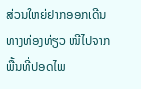ສ່ວນໃຫຍ່ຢາກອອກເດີນທາງທ່ອງທ່ຽວ ໜີໄປຈາກພື້ນທີ່ປອດໄພ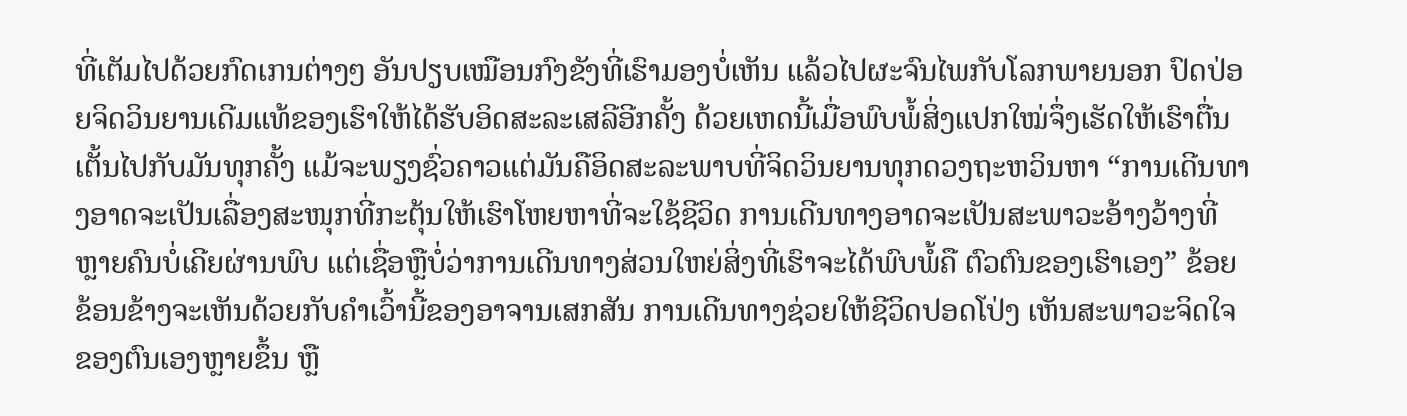ທີ່ເຕັມໄປດ້ວຍກົດເກນຕ່າງໆ ອັນປຽບເໝືອນກົງຂັງທີ່ເຮົາມອງບໍ່ເຫັນ ແລ້ວໄປຜະຈົນໄພກັບໂລກພາຍນອກ ປົດປ່ອຍຈິດວິນຍານເດີມແທ້ຂອງເຮົາໃຫ້ໄດ້ຮັບອິດສະລະເສລີອີກຄັ້ງ ດ້ວຍເຫດນີ້ເມື່ອພົບພໍ້ສິ່ງແປກໃໝ່ຈຶ່ງເຮັດໃຫ້ເຮົາຕື່ນເຕັ້ນໄປກັບມັນທຸກຄັ້ງ ແມ້ຈະພຽງຊົ່ວຄາວແຕ່ມັນຄືອິດສະລະພາບທີ່ຈິດວິນຍານທຸກດວງຖະຫວິນຫາ “ການເດີນທາງອາດຈະເປັນເລື່ອງສະໜຸກທີ່ກະຕຸ້ນໃຫ້ເຮົາໂຫຍຫາທີ່ຈະໃຊ້ຊີວິດ ການເດີນທາງອາດຈະເປັນສະພາວະອ້າງວ້າງທີ່ຫຼາຍຄົນບໍ່ເຄີຍຜ່ານພົບ ແຕ່ເຊື່ອຫຼືບໍ່ວ່າການເດີນທາງສ່ວນໃຫຍ່ສິ່ງທີ່ເຮົາຈະໄດ້ພົບພໍ້ຄື ຕົວຕົນຂອງເຮົາເອງ” ຂ້ອຍຂ້ອນຂ້າງຈະເຫັນດ້ວຍກັບຄຳເວົ້ານີ້ຂອງອາຈານເສກສັນ ການເດີນທາງຊ່ວຍໃຫ້ຊີວິດປອດໂປ່ງ ເຫັນສະພາວະຈິດໃຈຂອງຕົນເອງຫຼາຍຂຶ້ນ ຫຼື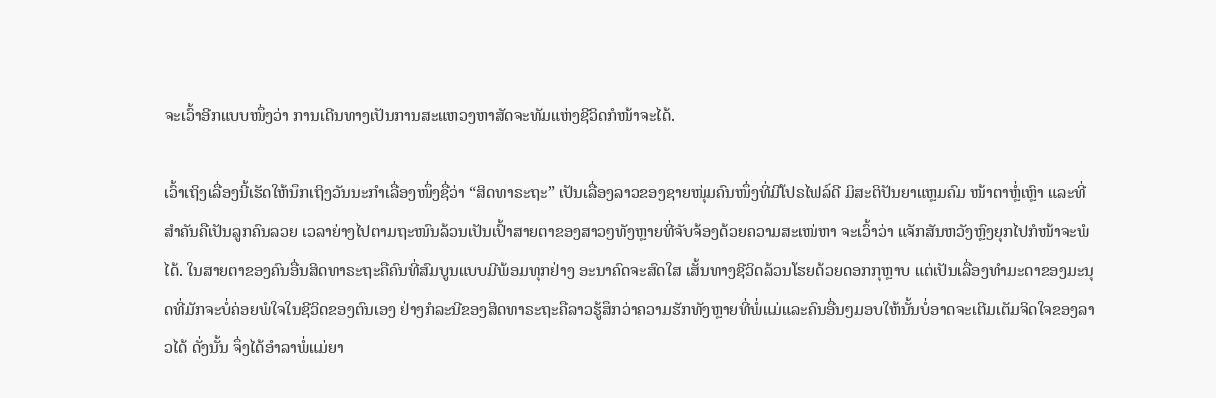ຈະເວົ້າອີກແບບໜຶ່ງວ່າ ການເດີນທາງເປັນການສະແຫວງຫາສັດຈະທັມແຫ່ງຊີວິດກໍໜ້າຈະໄດ້.

ເວົ້າເຖິງເລື່ອງນີ້ເຮັດໃຫ້ນຶກເຖິງວັນນະກຳເລື່ອງໜຶ່ງຊື່ວ່າ “ສິດທາຣະຖະ” ເປັນເລື່ອງລາວຂອງຊາຍໜຸ່ມຄົນໜຶ່ງທີ່ມີໂປຣໄຟລ໌ດີ ມິສະຕິປັນຍາແຫຼມຄົມ ໜ້າຕາຫຼໍ່ເຫຼົາ ແລະທີ່ສຳຄັນຄືເປັນລູກຄົນລວຍ ເວລາຍ່າງໄປຕາມຖະໜົນລ້ວນເປັນເປົ້າສາຍຕາຂອງສາວໆທັງຫຼາຍທີ່ຈັບຈ້ອງດ້ວຍຄວາມສະເໜ່ຫາ ຈະເວົ້າວ່າ ແຈັກສັນຫວັງຫຼົງຍຸກໄປກໍໜ້າຈະພໍໄດ້. ໃນສາຍຕາຂອງຄົນອື່ນສິດທາຣະຖະຄືຄົນທີ່ສົມບູນແບບມີພ້ອມທຸກຢ່າງ ອະນາຄົດຈະສົດໃສ ເສັ້ນທາງຊີວິດລ້ວນໂຮຍດ້ວຍດອກກຸຫຼາບ ແຕ່ເປັນເລື່ອງທຳມະດາຂອງມະນຸດທີ່ມັກຈະບໍ່ຄ່ອຍພໍໃຈໃນຊີວິດຂອງຕົນເອງ ຢ່າງກໍລະນີຂອງສິດທາຣະຖະຄືລາວຮູ້ສຶກວ່າຄວາມຮັກທັງຫຼາຍທີ່ພໍ່ແມ່ແລະຄົນອື່ນໆມອບໃຫ້ນັ້ນບໍ່ອາດຈະເຕີມເຕັມຈິດໃຈຂອງລາວໄດ້ ດັ່ງນັ້ນ ຈຶ່ງໄດ້ອຳລາພໍ່ແມ່ຍາ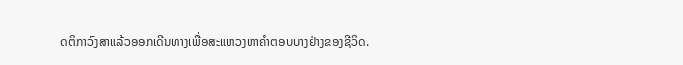ດຕິກາວົງສາແລ້ວອອກເດີນທາງເພື່ອສະແຫວງຫາຄຳຕອບບາງຢ່າງຂອງຊີວິດ.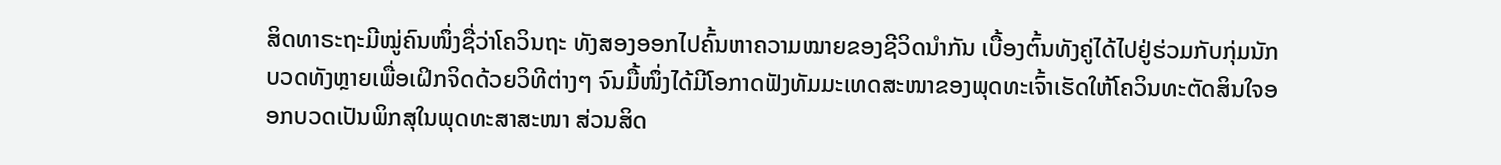ສິດທາຣະຖະມີໝູ່ຄົນໜຶ່ງຊື່ວ່າໂຄວິນຖະ ທັງສອງອອກໄປຄົ້ນຫາຄວາມໝາຍຂອງຊີວິດນຳກັນ ເບື້ອງຕົ້ນທັງຄູ່ໄດ້ໄປຢູ່ຮ່ວມກັບກຸ່ມນັກບວດທັງຫຼາຍເພື່ອເຝິກຈິດດ້ວຍວິທີຕ່າງໆ ຈົນມື້ໜຶ່ງໄດ້ມີໂອກາດຟັງທັມມະເທດສະໜາຂອງພຸດທະເຈົ້າເຮັດໃຫ້ໂຄວິນທະຕັດສິນໃຈອອກບວດເປັນພິກສຸໃນພຸດທະສາສະໜາ ສ່ວນສິດ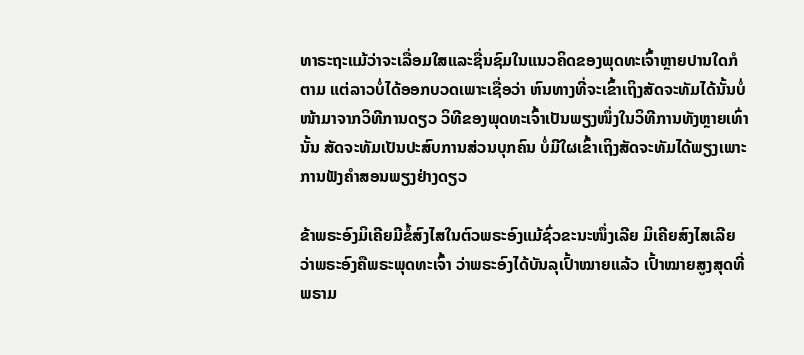ທາຣະຖະແມ້ວ່າຈະເລື່ອມໃສແລະຊື່ນຊົມໃນແນວຄິດຂອງພຸດທະເຈົ້າຫຼາຍປານໃດກໍຕາມ ແຕ່ລາວບໍ່ໄດ້ອອກບວດເພາະເຊື່ອວ່າ ຫົນທາງທີ່ຈະເຂົ້າເຖິງສັດຈະທັມໄດ້ນັ້ນບໍ່ໜ້າມາຈາກວິທີການດຽວ ວິທີຂອງພຸດທະເຈົ້າເປັນພຽງໜຶ່ງໃນວິທີການທັງຫຼາຍເທົ່ານັ້ນ ສັດຈະທັມເປັນປະສົບການສ່ວນບຸກຄົນ ບໍ່ມີໃຜເຂົ້າເຖິງສັດຈະທັມໄດ້ພຽງເພາະການຟັງຄຳສອນພຽງຢ່າງດຽວ

ຂ້າພຣະອົງມິເຄີຍມີຂໍ້ສົງໄສໃນຕົວພຣະອົງແມ້ຊົ່ວຂະນະໜຶ່ງເລີຍ ມິເຄີຍສົງໄສເລີຍວ່າພຣະອົງຄືພຣະພຸດທະເຈົ້າ ວ່າພຣະອົງໄດ້ບັນລຸເປົ້າໝາຍແລ້ວ ເປົ້າໝາຍສູງສຸດທີ່ພຣາມ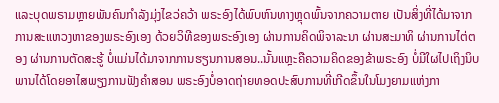ແລະບຸດພຣາມຫຼາຍພັນຄົນກຳລັງມຸ່ງໄຂວ່ຄວ້າ ພຣະອົງໄດ້ພົບຫົນທາງຫຼຸດພົ້ນຈາກຄວາມຕາຍ ເປັນສິ່ງທີ່ໄດ້ມາຈາກການສະແຫວງຫາຂອງພຣະອົງເອງ ດ້ວຍວິທີຂອງພຣະອົງເອງ ຜ່ານການຄິດພິຈາລະນາ ຜ່ານສະມາທິ ຜ່ານການໄຕ່ຕອງ ຜ່ານການຕັດສະຮູ້ ບໍ່ແມ່ນໄດ້ມາຈາກການຮຽນການສອນ..ນັ້ນແຫຼະຄືຄວາມຄິດຂອງຂ້າພຣະອົງ ບໍ່ມີໃຜໄປເຖິງນິບພານໄດ້ໂດຍອາໄສພຽງການຟັງຄຳສອນ ພຣະອົງບໍ່ອາດຖ່າຍທອດປະສົບການທີ່ເກີດຂຶ້ນໃນໂມງຍາມແຫ່ງກາ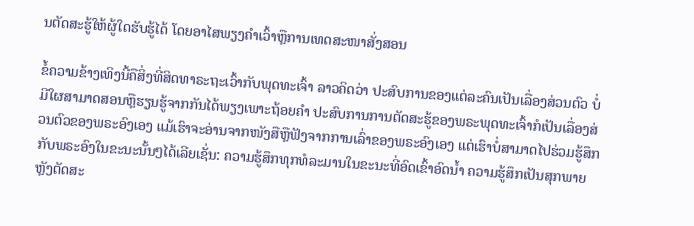ນຕັດສະຮູ້ໃຫ້ຜູ້ໃດຮັບຮູ້ໄດ້ ໂດຍອາໄສພຽງຄຳເວົ້າຫຼືການເທດສະໜາສັ່ງສອນ

ຂໍ້ຄວາມຂ້າງເທິງນີ້ຄືສິ່ງທີ່ສິດທາຣະຖະເວົ້າກັບພຸດທະເຈົ້າ ລາວຄິດວ່າ ປະສົບການຂອງແຕ່ລະຄົນເປັນເລື່ອງສ່ວນຕົວ ບໍ່ມີໃຜສາມາດສອນຫຼືຮຽນຮູ້ຈາກກັນໄດ້ພຽງເພາະຖ້ອຍຄຳ ປະສົບການການຕັດສະຮູ້ຂອງພຣະພຸດທະເຈົ້າກໍເປັນເລື່ອງສ່ວນຕົວຂອງພຣະອົງເອງ ແມ້ເຮົາຈະອ່ານຈາກໜັງສືຫຼືຟັງຈາກການເລົ່າຂອງພຣະອົງເອງ ແຕ່ເຮົາບໍ່ສາມາດໄປຮ່ວມຮູ້ສຶກກັບພຣະອົງໃນຂະນະນັ້ນໆໄດ້ເລີຍເຊັ່ນ: ຄວາມຮູ້ສຶກທຸກທໍລະມານໃນຂະນະທີ່ອົດເຂົ້າອົດນ້ຳ ຄວາມຮູ້ສຶກເປັນສຸກພາຍຫຼັງຕັດສະ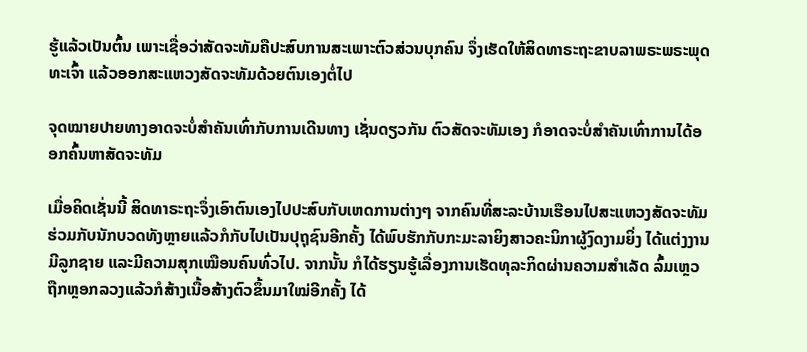ຮູ້ແລ້ວເປັນຕົ້ນ ເພາະເຊື່ອວ່າສັດຈະທັມຄືປະສົບການສະເພາະຕົວສ່ວນບຸກຄົນ ຈຶ່ງເຮັດໃຫ້ສິດທາຣະຖະຂາບລາພຣະພຣະພຸດທະເຈົ້າ ແລ້ວອອກສະແຫວງສັດຈະທັມດ້ວຍຕົນເອງຕໍ່ໄປ

ຈຸດໝາຍປາຍທາງອາດຈະບໍ່ສຳຄັນເທົ່າກັບການເດີນທາງ ເຊັ່ນດຽວກັນ ຕົວສັດຈະທັມເອງ ກໍອາດຈະບໍ່ສຳຄັນເທົ່າການໄດ້ອອກຄົ້ນຫາສັດຈະທັມ

ເມື່ອຄິດເຊັ່ນນີ້ ສິດທາຣະຖະຈຶ່ງເອົາຕົນເອງໄປປະສົບກັບເຫດການຕ່າງໆ ຈາກຄົນທີ່ສະລະບ້ານເຮືອນໄປສະແຫວງສັດຈະທັມຮ່ວມກັບນັກບວດທັງຫຼາຍແລ້ວກໍກັບໄປເປັນປຸຖຸຊົນອີກຄັ້ງ ໄດ້ພົບຮັກກັບກະມະລາຍິງສາວຄະນິກາຜູ້ງົດງາມຍິ່ງ ໄດ້ແຕ່ງງານ ມີລູກຊາຍ ແລະມີຄວາມສຸກເໝືອນຄົນທົ່ວໄປ. ຈາກນັ້ນ ກໍໄດ້ຮຽນຮູ້ເລື່ອງການເຮັດທຸລະກິດຜ່ານຄວາມສຳເລັດ ລົ້ມເຫຼວ ຖືກຫຼອກລວງແລ້ວກໍສ້າງເນື້ອສ້າງຕົວຂຶ້ນມາໃໝ່ອີກຄັ້ງ ໄດ້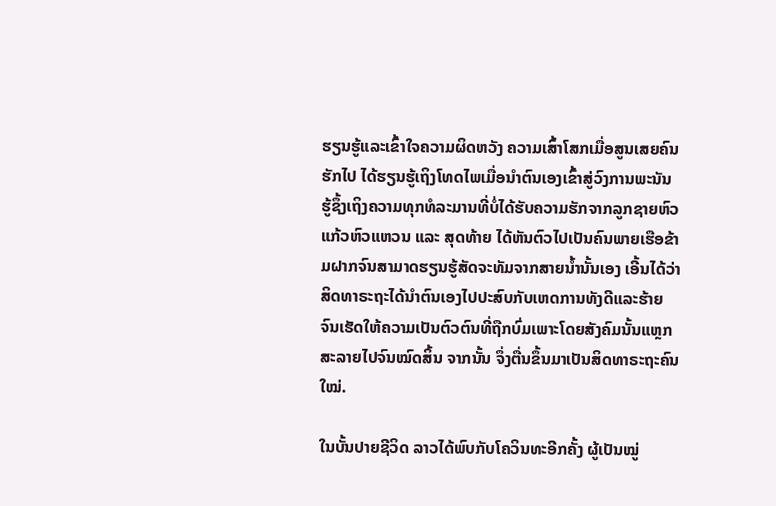ຮຽນຮູ້ແລະເຂົ້າໃຈຄວາມຜິດຫວັງ ຄວາມເສົ້າໂສກເມື່ອສູນເສຍຄົນຮັກໄປ ໄດ້ຮຽນຮູ້ເຖິງໂທດໄພເມື່ອນຳຕົນເອງເຂົ້າສູ່ວົງການພະນັນ ຮູ້ຊຶ້ງເຖິງຄວາມທຸກທໍລະມານທີ່ບໍ່ໄດ້ຮັບຄວາມຮັກຈາກລູກຊາຍຫົວແກ້ວຫົວແຫວນ ແລະ ສຸດທ້າຍ ໄດ້ຫັນຕົວໄປເປັນຄົນພາຍເຮືອຂ້າມຝາກຈົນສາມາດຮຽນຮູ້ສັດຈະທັມຈາກສາຍນ້ຳນັ້ນເອງ ເອີ້ນໄດ້ວ່າ ສິດທາຣະຖະໄດ້ນຳຕົນເອງໄປປະສົບກັບເຫດການທັງດີແລະຮ້າຍຈົນເຮັດໃຫ້ຄວາມເປັນຕົວຕົນທີ່ຖືກບົ່ມເພາະໂດຍສັງຄົມນັ້ນແຫຼກສະລາຍໄປຈົນໝົດສິ້ນ ຈາກນັ້ນ ຈຶ່ງຕື່ນຂຶ້ນມາເປັນສິດທາຣະຖະຄົນໃໝ່.

ໃນບັ້ນປາຍຊີວິດ ລາວໄດ້ພົບກັບໂຄວິນທະອີກຄັ້ງ ຜູ້ເປັນໝູ່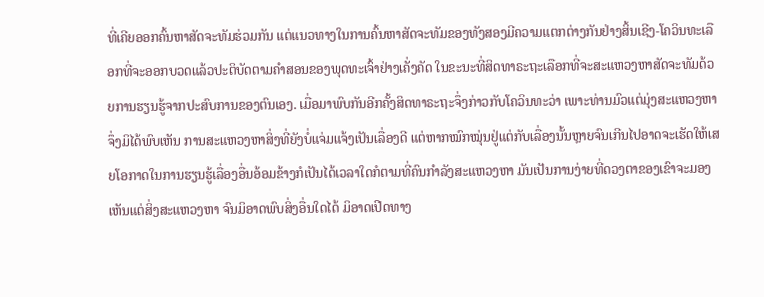ທີ່ເຄີຍອອກຄົ້ນຫາສັດຈະທັມຮ່ວມກັນ ແຕ່ແນວທາງໃນການຄົ້ນຫາສັດຈະທັມຂອງທັງສອງມີຄວາມແຕກຕ່າງກັນຢ່າງສິ້ນເຊີງ-ໂຄວິນທະເລືອກທີ່ຈະອອກບວດແລ້ວປະຕິບັດຕາມຄຳສອນຂອງພຸດທະເຈົ້າຢ່າງເຄັ່ງຄັດ ໃນຂະນະທີ່ສິດທາຣະຖະເລືອກທີ່ຈະສະແຫວງຫາສັດຈະທັມດ້ວຍການຮຽນຮູ້ຈາກປະສົບການຂອງຕົນເອງ. ເມື່ອມາພົບກັນອີກຄັ້ງສິດທາຣະຖະຈຶ່ງກ່າວກັບໂຄວິນທະວ່າ ເພາະທ່ານມົວແຕ່ມຸ່ງສະແຫວງຫາ ຈຶ່ງມິໄດ້ພົບເຫັນ ການສະແຫວງຫາສິ່ງທີ່ຍັງບໍ່ແຈ່ມແຈ້ງເປັນເລື່ອງດີ ແຕ່ຫາກໝົກໝຸ່ນຢູ່ແຕ່ກັບເລື່ອງນັ້ນຫຼາຍຈົນເກີນໄປອາດຈະເຮັດໃຫ້ເສຍໂອກາດໃນການຮຽນຮູ້ເລື່ອງອື່ນອ້ອມຂ້າງກໍເປັນໄດ້ເວລາໃດກໍຕາມທີ່ຄົນກຳລັງສະແຫວງຫາ ມັນເປັນການງ່າຍທີ່ດວງຕາຂອງເຂົາຈະມອງເຫັນແຕ່ສິ່ງສະແຫວງຫາ ຈົນມິອາດພົບສິ່ງອື່ນໃດໄດ້ ມິອາດເປີດທາງ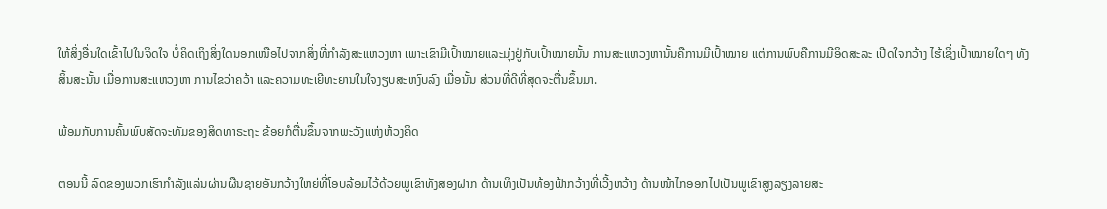ໃຫ້ສິ່ງອື່ນໃດເຂົ້າໄປໃນຈິດໃຈ ບໍ່ຄິດເຖິງສິ່ງໃດນອກເໜືອໄປຈາກສິ່ງທີ່ກຳລັງສະແຫວງຫາ ເພາະເຂົາມີເປົ້າໝາຍແລະມຸ່ງຢູ່ກັບເປົ້າໝາຍນັ້ນ ການສະແຫວງຫານັ້ນຄືການມີເປົ້າໝາຍ ແຕ່ການພົບຄືການມີອິດສະລະ ເປີດໃຈກວ້າງ ໄຮ້ເຊິ່ງເປົ້າໝາຍໃດໆ ທັງສິ້ນສະນັ້ນ ເມື່ອການສະແຫວງຫາ ການໄຂວ່າຄວ້າ ແລະຄວາມທະເຍີທະຍານໃນໃຈງຽບສະຫງົບລົງ ເມື່ອນັ້ນ ສ່ວນທີ່ດີທີ່ສຸດຈະຕື່ນຂຶ້ນມາ.

ພ້ອມກັບການຄົ້ນພົບສັດຈະທັມຂອງສິດທາຣະຖະ ຂ້ອຍກໍຕື່ນຂຶ້ນຈາກພະວັງແຫ່ງຫ້ວງຄິດ

ຕອນນີ້ ລົດຂອງພວກເຮົາກຳລັງແລ່ນຜ່ານຜືນຊາຍອັນກວ້າງໃຫຍ່ທີ່ໂອບລ້ອມໄວ້ດ້ວຍພູເຂົາທັງສອງຝາກ ດ້ານເທິງເປັນທ້ອງຟ້າກວ້າງທີ່ເວີ້ງຫວ້າງ ດ້ານໜ້າໄກອອກໄປເປັນພູເຂົາສູງລຽງລາຍສະ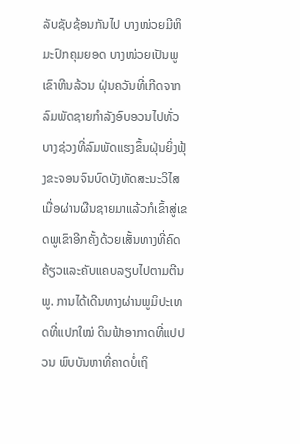ລັບຊັບຊ້ອນກັນໄປ ບາງໜ່ວຍມີຫິມະປົກຄຸມຍອດ ບາງໜ່ວຍເປັນພູເຂົາຫີນລ້ວນ ຝຸ່ນຄວັນທີ່ເກີດຈາກລົມພັດຊາຍກຳລັງອົບອວນໄປທັ່ວ ບາງຊ່ວງທີ່ລົມພັດແຮງຂຶ້ນຝຸ່ນຍິ່ງຟຸ້ງຂະຈອນຈົນບົດບັງທັດສະນະວິໄສ ເມື່ອຜ່ານຜືນຊາຍມາແລ້ວກໍເຂົ້າສູ່ເຂດພູເຂົາອີກຄັ້ງດ້ວຍເສັ້ນທາງທີ່ຄົດຄ້ຽວແລະຄັບແຄບລຽບໄປຕາມຕີນພູ. ການໄດ້ເດີນທາງຜ່ານພູມິປະເທດທີ່ແປກໃໝ່ ດິນຟ້າອາກາດທີ່ແປປວນ ພົບບັນຫາທີ່ຄາດບໍ່ເຖິ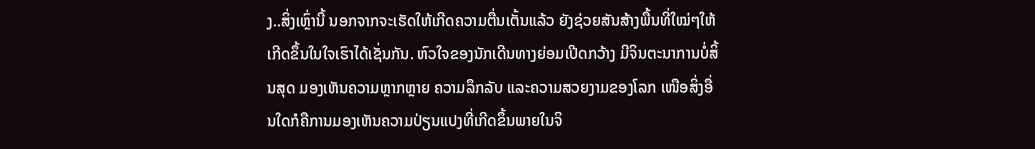ງ..ສິ່ງເຫຼົ່ານີ້ ນອກຈາກຈະເຮັດໃຫ້ເກີດຄວາມຕື່ນເຕັ້ນແລ້ວ ຍັງຊ່ວຍສັນສ້າງພື້ນທີ່ໃໝ່ໆໃຫ້ເກີດຂຶ້ນໃນໃຈເຮົາໄດ້ເຊັ່ນກັນ. ຫົວໃຈຂອງນັກເດີນທາງຍ່ອມເປີດກວ້າງ ມີຈິນຕະນາການບໍ່ສິ້ນສຸດ ມອງເຫັນຄວາມຫຼາກຫຼາຍ ຄວາມລຶກລັບ ແລະຄວາມສວຍງາມຂອງໂລກ ເໜືອສິ່ງອື່ນໃດກໍຄືການມອງເຫັນຄວາມປ່ຽນແປງທີ່ເກີດຂຶ້ນພາຍໃນຈິ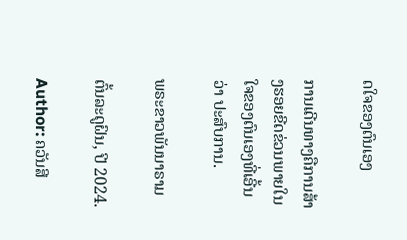ດໃຈຂອງຕົນເອງ

ການເດີນທາງຄືການສ້າງຮອຍຂີດຂ່ວນພາຍໃນໃຈຂອງຕົນເອງທີ່ເອີ້ນວ່າ ປະສົບການ.

ພຣະຂາວພັນນາຣາມ

ຕົ້ນລະດູຝົນ, ປີ 2024.

Author: ຄວັນສີ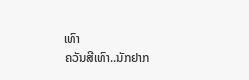ເທົາ
ຄວັນສີເທົາ..ນັກຢາກ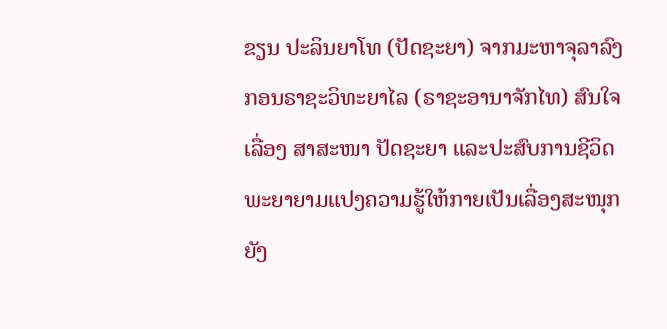ຂຽນ ປະລິນຍາໂທ (ປັດຊະຍາ) ຈາກມະຫາຈຸລາລົງກອນຣາຊະວິທະຍາໄລ (ຣາຊະອານາຈັກໄທ) ສົນໃຈເລື່ອງ ສາສະໜາ ປັດຊະຍາ ແລະປະສົບການຊີວິດ ພະຍາຍາມແປງຄວາມຮູ້ໃຫ້ກາຍເປັນເລື່ອງສະໜຸກ ຍັງ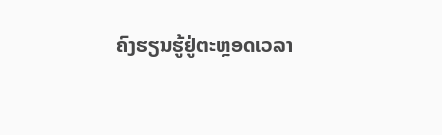ຄົງຮຽນຮູ້ຢູ່ຕະຫຼອດເວລາ